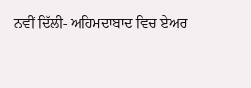ਨਵੀਂ ਦਿੱਲੀ- ਅਹਿਮਦਾਬਾਦ ਵਿਚ ਏਅਰ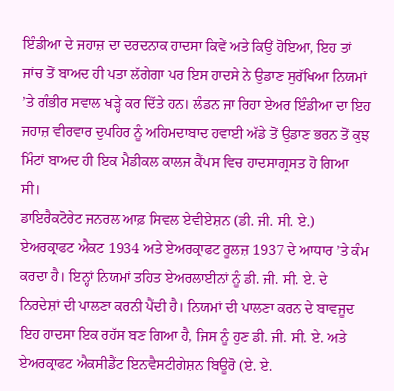ਇੰਡੀਆ ਦੇ ਜਹਾਜ਼ ਦਾ ਦਰਦਨਾਕ ਹਾਦਸਾ ਕਿਵੇਂ ਅਤੇ ਕਿਉਂ ਹੋਇਆ, ਇਹ ਤਾਂ ਜਾਂਚ ਤੋਂ ਬਾਅਦ ਹੀ ਪਤਾ ਲੱਗੇਗਾ ਪਰ ਇਸ ਹਾਦਸੇ ਨੇ ਉਡਾਣ ਸੁਰੱਖਿਆ ਨਿਯਮਾਂ ’ਤੇ ਗੰਭੀਰ ਸਵਾਲ ਖੜ੍ਹੇ ਕਰ ਦਿੱਤੇ ਹਨ। ਲੰਡਨ ਜਾ ਰਿਹਾ ਏਅਰ ਇੰਡੀਆ ਦਾ ਇਹ ਜਹਾਜ਼ ਵੀਰਵਾਰ ਦੁਪਹਿਰ ਨੂੰ ਅਹਿਮਦਾਬਾਦ ਹਵਾਈ ਅੱਡੇ ਤੋਂ ਉਡਾਣ ਭਰਨ ਤੋਂ ਕੁਝ ਮਿੰਟਾਂ ਬਾਅਦ ਹੀ ਇਕ ਮੈਡੀਕਲ ਕਾਲਜ ਕੈਂਪਸ ਵਿਚ ਹਾਦਸਾਗ੍ਰਸਤ ਹੋ ਗਿਆ ਸੀ।
ਡਾਇਰੈਕਟੋਰੇਟ ਜਨਰਲ ਆਫ਼ ਸਿਵਲ ਏਵੀਏਸ਼ਨ (ਡੀ. ਜੀ. ਸੀ. ਏ.) ਏਅਰਕ੍ਰਾਫਟ ਐਕਟ 1934 ਅਤੇ ਏਅਰਕ੍ਰਾਫਟ ਰੂਲਜ਼ 1937 ਦੇ ਆਧਾਰ ’ਤੇ ਕੰਮ ਕਰਦਾ ਹੈ। ਇਨ੍ਹਾਂ ਨਿਯਮਾਂ ਤਹਿਤ ਏਅਰਲਾਈਨਾਂ ਨੂੰ ਡੀ. ਜੀ. ਸੀ. ਏ. ਦੇ ਨਿਰਦੇਸ਼ਾਂ ਦੀ ਪਾਲਣਾ ਕਰਨੀ ਪੈਂਦੀ ਹੈ। ਨਿਯਮਾਂ ਦੀ ਪਾਲਣਾ ਕਰਨ ਦੇ ਬਾਵਜੂਦ ਇਹ ਹਾਦਸਾ ਇਕ ਰਹੱਸ ਬਣ ਗਿਆ ਹੈ, ਜਿਸ ਨੂੰ ਹੁਣ ਡੀ. ਜੀ. ਸੀ. ਏ. ਅਤੇ ਏਅਰਕ੍ਰਾਫਟ ਐਕਸੀਡੈਂਟ ਇਨਵੈਸਟੀਗੇਸ਼ਨ ਬਿਊਰੋ (ਏ. ਏ.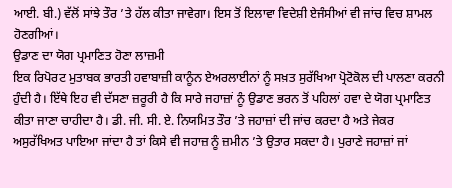ਆਈ. ਬੀ.) ਵੱਲੋਂ ਸਾਂਝੇ ਤੌਰ ’ਤੇ ਹੱਲ ਕੀਤਾ ਜਾਵੇਗਾ। ਇਸ ਤੋਂ ਇਲਾਵਾ ਵਿਦੇਸ਼ੀ ਏਜੰਸੀਆਂ ਵੀ ਜਾਂਚ ਵਿਚ ਸ਼ਾਮਲ ਹੋਣਗੀਆਂ।
ਉਡਾਣ ਦਾ ਯੋਗ ਪ੍ਰਮਾਣਿਤ ਹੋਣਾ ਲਾਜ਼ਮੀ
ਇਕ ਰਿਪੋਰਟ ਮੁਤਾਬਕ ਭਾਰਤੀ ਹਵਾਬਾਜ਼ੀ ਕਾਨੂੰਨ ਏਅਰਲਾਈਨਾਂ ਨੂੰ ਸਖ਼ਤ ਸੁਰੱਖਿਆ ਪ੍ਰੋਟੋਕੋਲ ਦੀ ਪਾਲਣਾ ਕਰਨੀ ਹੁੰਦੀ ਹੈ। ਇੱਥੇ ਇਹ ਵੀ ਦੱਸਣਾ ਜ਼ਰੂਰੀ ਹੈ ਕਿ ਸਾਰੇ ਜਹਾਜ਼ਾਂ ਨੂੰ ਉਡਾਣ ਭਰਨ ਤੋਂ ਪਹਿਲਾਂ ਹਵਾ ਦੇ ਯੋਗ ਪ੍ਰਮਾਣਿਤ ਕੀਤਾ ਜਾਣਾ ਚਾਹੀਦਾ ਹੈ। ਡੀ. ਜੀ. ਸੀ. ਏ. ਨਿਯਮਿਤ ਤੌਰ ’ਤੇ ਜਹਾਜ਼ਾਂ ਦੀ ਜਾਂਚ ਕਰਦਾ ਹੈ ਅਤੇ ਜੇਕਰ ਅਸੁਰੱਖਿਅਤ ਪਾਇਆ ਜਾਂਦਾ ਹੈ ਤਾਂ ਕਿਸੇ ਵੀ ਜਹਾਜ਼ ਨੂੰ ਜ਼ਮੀਨ ’ਤੇ ਉਤਾਰ ਸਕਦਾ ਹੈ। ਪੁਰਾਣੇ ਜਹਾਜ਼ਾਂ ਜਾਂ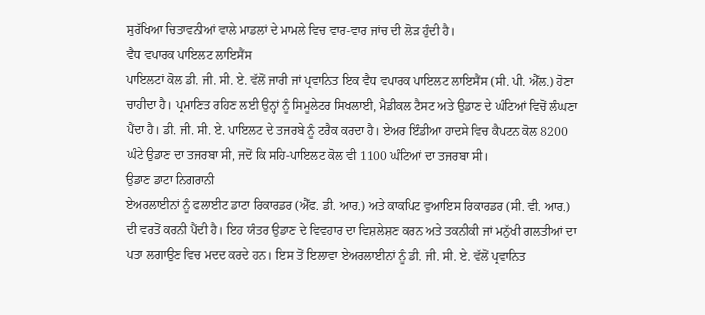ਸੁਰੱਖਿਆ ਚਿਤਾਵਨੀਆਂ ਵਾਲੇ ਮਾਡਲਾਂ ਦੇ ਮਾਮਲੇ ਵਿਚ ਵਾਰ-ਵਾਰ ਜਾਂਚ ਦੀ ਲੋੜ ਹੁੰਦੀ ਹੈ।
ਵੈਧ ਵਪਾਰਕ ਪਾਇਲਟ ਲਾਇਸੈਂਸ
ਪਾਇਲਟਾਂ ਕੋਲ ਡੀ. ਜੀ. ਸੀ. ਏ. ਵੱਲੋਂ ਜਾਰੀ ਜਾਂ ਪ੍ਰਵਾਨਿਤ ਇਕ ਵੈਧ ਵਪਾਰਕ ਪਾਇਲਟ ਲਾਇਸੈਂਸ (ਸੀ. ਪੀ. ਐੱਲ.) ਹੋਣਾ ਚਾਹੀਦਾ ਹੈ। ਪ੍ਰਮਾਣਿਤ ਰਹਿਣ ਲਈ ਉਨ੍ਹਾਂ ਨੂੰ ਸਿਮੂਲੇਟਰ ਸਿਖਲਾਈ, ਮੈਡੀਕਲ ਟੈਸਟ ਅਤੇ ਉਡਾਣ ਦੇ ਘੰਟਿਆਂ ਵਿਚੋਂ ਲੰਘਣਾ ਪੈਂਦਾ ਹੈ। ਡੀ. ਜੀ. ਸੀ. ਏ. ਪਾਇਲਟ ਦੇ ਤਜਰਬੇ ਨੂੰ ਟਰੈਕ ਕਰਦਾ ਹੈ। ਏਅਰ ਇੰਡੀਆ ਹਾਦਸੇ ਵਿਚ ਕੈਪਟਨ ਕੋਲ 8200 ਘੰਟੇ ਉਡਾਣ ਦਾ ਤਜਰਬਾ ਸੀ, ਜਦੋਂ ਕਿ ਸਹਿ-ਪਾਇਲਟ ਕੋਲ ਵੀ 1100 ਘੰਟਿਆਂ ਦਾ ਤਜਰਬਾ ਸੀ।
ਉਡਾਣ ਡਾਟਾ ਨਿਗਰਾਨੀ
ਏਅਰਲਾਈਨਾਂ ਨੂੰ ਫਲਾਈਟ ਡਾਟਾ ਰਿਕਾਰਡਰ (ਐੱਫ. ਡੀ. ਆਰ.) ਅਤੇ ਕਾਕਪਿਟ ਵੁਆਇਸ ਰਿਕਾਰਡਰ (ਸੀ. ਵੀ. ਆਰ.) ਦੀ ਵਰਤੋਂ ਕਰਨੀ ਪੈਂਦੀ ਹੈ। ਇਹ ਯੰਤਰ ਉਡਾਣ ਦੇ ਵਿਵਹਾਰ ਦਾ ਵਿਸ਼ਲੇਸ਼ਣ ਕਰਨ ਅਤੇ ਤਕਨੀਕੀ ਜਾਂ ਮਨੁੱਖੀ ਗਲਤੀਆਂ ਦਾ ਪਤਾ ਲਗਾਉਣ ਵਿਚ ਮਦਦ ਕਰਦੇ ਹਨ। ਇਸ ਤੋਂ ਇਲਾਵਾ ਏਅਰਲਾਈਨਾਂ ਨੂੰ ਡੀ. ਜੀ. ਸੀ. ਏ. ਵੱਲੋਂ ਪ੍ਰਵਾਨਿਤ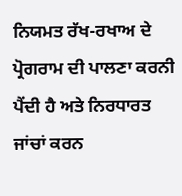ਨਿਯਮਤ ਰੱਖ-ਰਖਾਅ ਦੇ ਪ੍ਰੋਗਰਾਮ ਦੀ ਪਾਲਣਾ ਕਰਨੀ ਪੈਂਦੀ ਹੈ ਅਤੇ ਨਿਰਧਾਰਤ ਜਾਂਚਾਂ ਕਰਨ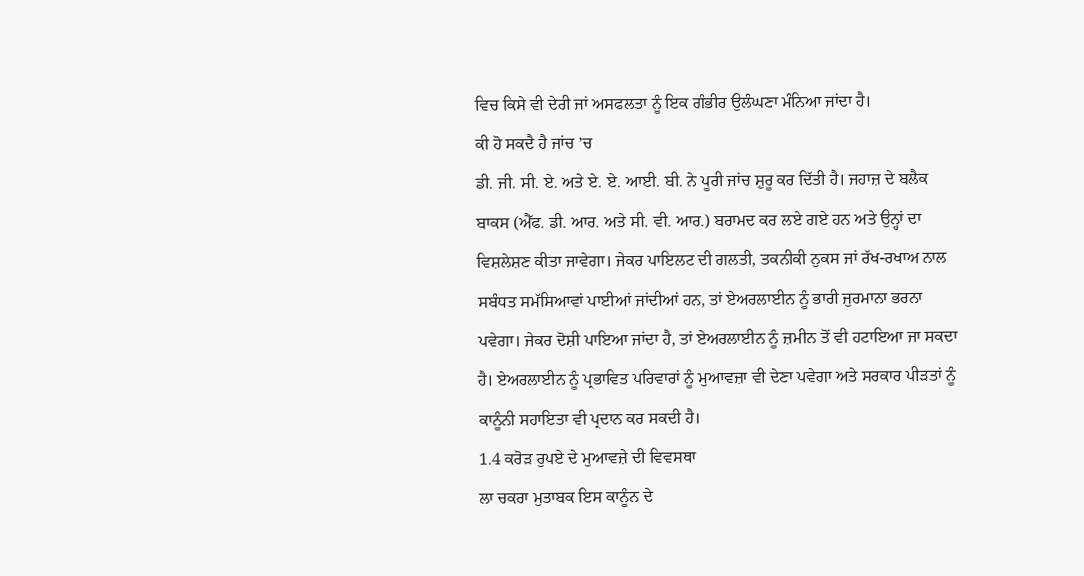ਵਿਚ ਕਿਸੇ ਵੀ ਦੇਰੀ ਜਾਂ ਅਸਫਲਤਾ ਨੂੰ ਇਕ ਗੰਭੀਰ ਉਲੰਘਣਾ ਮੰਨਿਆ ਜਾਂਦਾ ਹੈ।
ਕੀ ਹੋ ਸਕਦੈ ਹੈ ਜਾਂਚ ’ਚ
ਡੀ. ਜੀ. ਸੀ. ਏ. ਅਤੇ ਏ. ਏ. ਆਈ. ਬੀ. ਨੇ ਪੂਰੀ ਜਾਂਚ ਸ਼ੁਰੂ ਕਰ ਦਿੱਤੀ ਹੈ। ਜਹਾਜ਼ ਦੇ ਬਲੈਕ ਬਾਕਸ (ਐੱਫ. ਡੀ. ਆਰ. ਅਤੇ ਸੀ. ਵੀ. ਆਰ.) ਬਰਾਮਦ ਕਰ ਲਏ ਗਏ ਹਨ ਅਤੇ ਉਨ੍ਹਾਂ ਦਾ ਵਿਸ਼ਲੇਸ਼ਣ ਕੀਤਾ ਜਾਵੇਗਾ। ਜੇਕਰ ਪਾਇਲਟ ਦੀ ਗਲਤੀ, ਤਕਨੀਕੀ ਨੁਕਸ ਜਾਂ ਰੱਖ-ਰਖਾਅ ਨਾਲ ਸਬੰਧਤ ਸਮੱਸਿਆਵਾਂ ਪਾਈਆਂ ਜਾਂਦੀਆਂ ਹਨ, ਤਾਂ ਏਅਰਲਾਈਨ ਨੂੰ ਭਾਰੀ ਜੁਰਮਾਨਾ ਭਰਨਾ ਪਵੇਗਾ। ਜੇਕਰ ਦੋਸ਼ੀ ਪਾਇਆ ਜਾਂਦਾ ਹੈ, ਤਾਂ ਏਅਰਲਾਈਨ ਨੂੰ ਜ਼ਮੀਨ ਤੋਂ ਵੀ ਹਟਾਇਆ ਜਾ ਸਕਦਾ ਹੈ। ਏਅਰਲਾਈਨ ਨੂੰ ਪ੍ਰਭਾਵਿਤ ਪਰਿਵਾਰਾਂ ਨੂੰ ਮੁਆਵਜ਼ਾ ਵੀ ਦੇਣਾ ਪਵੇਗਾ ਅਤੇ ਸਰਕਾਰ ਪੀੜਤਾਂ ਨੂੰ ਕਾਨੂੰਨੀ ਸਹਾਇਤਾ ਵੀ ਪ੍ਰਦਾਨ ਕਰ ਸਕਦੀ ਹੈ।
1.4 ਕਰੋੜ ਰੁਪਏ ਦੇ ਮੁਆਵਜ਼ੇ ਦੀ ਵਿਵਸਥਾ
ਲਾ ਚਕਰਾ ਮੁਤਾਬਕ ਇਸ ਕਾਨੂੰਨ ਦੇ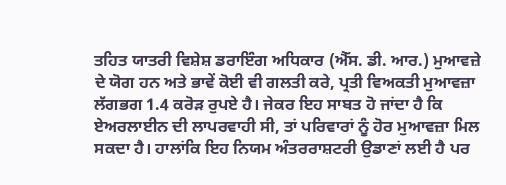ਤਹਿਤ ਯਾਤਰੀ ਵਿਸ਼ੇਸ਼ ਡਰਾਇੰਗ ਅਧਿਕਾਰ (ਐੱਸ. ਡੀ. ਆਰ.) ਮੁਆਵਜ਼ੇ ਦੇ ਯੋਗ ਹਨ ਅਤੇ ਭਾਵੇਂ ਕੋਈ ਵੀ ਗਲਤੀ ਕਰੇ, ਪ੍ਰਤੀ ਵਿਅਕਤੀ ਮੁਆਵਜ਼ਾ ਲੱਗਭਗ 1.4 ਕਰੋੜ ਰੁਪਏ ਹੈ। ਜੇਕਰ ਇਹ ਸਾਬਤ ਹੋ ਜਾਂਦਾ ਹੈ ਕਿ ਏਅਰਲਾਈਨ ਦੀ ਲਾਪਰਵਾਹੀ ਸੀ, ਤਾਂ ਪਰਿਵਾਰਾਂ ਨੂੰ ਹੋਰ ਮੁਆਵਜ਼ਾ ਮਿਲ ਸਕਦਾ ਹੈ। ਹਾਲਾਂਕਿ ਇਹ ਨਿਯਮ ਅੰਤਰਰਾਸ਼ਟਰੀ ਉਡਾਣਾਂ ਲਈ ਹੈ ਪਰ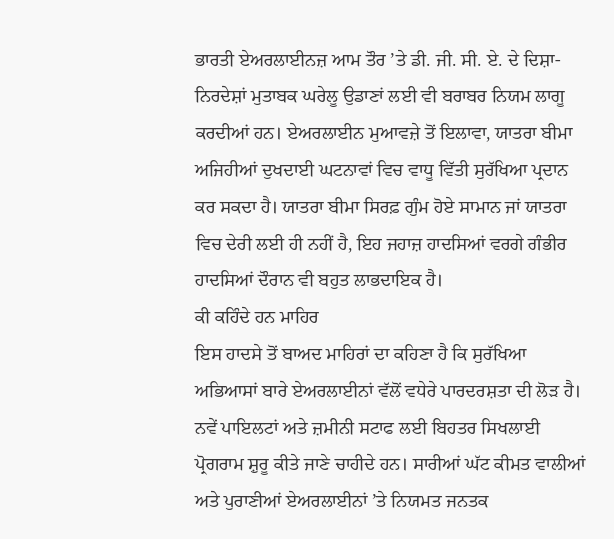ਭਾਰਤੀ ਏਅਰਲਾਈਨਜ਼ ਆਮ ਤੌਰ ’ਤੇ ਡੀ. ਜੀ. ਸੀ. ਏ. ਦੇ ਦਿਸ਼ਾ-ਨਿਰਦੇਸ਼ਾਂ ਮੁਤਾਬਕ ਘਰੇਲੂ ਉਡਾਣਾਂ ਲਈ ਵੀ ਬਰਾਬਰ ਨਿਯਮ ਲਾਗੂ ਕਰਦੀਆਂ ਹਨ। ਏਅਰਲਾਈਨ ਮੁਆਵਜ਼ੇ ਤੋਂ ਇਲਾਵਾ, ਯਾਤਰਾ ਬੀਮਾ ਅਜਿਹੀਆਂ ਦੁਖਦਾਈ ਘਟਨਾਵਾਂ ਵਿਚ ਵਾਧੂ ਵਿੱਤੀ ਸੁਰੱਖਿਆ ਪ੍ਰਦਾਨ ਕਰ ਸਕਦਾ ਹੈ। ਯਾਤਰਾ ਬੀਮਾ ਸਿਰਫ਼ ਗੁੰਮ ਹੋਏ ਸਾਮਾਨ ਜਾਂ ਯਾਤਰਾ ਵਿਚ ਦੇਰੀ ਲਈ ਹੀ ਨਹੀਂ ਹੈ, ਇਹ ਜਹਾਜ਼ ਹਾਦਸਿਆਂ ਵਰਗੇ ਗੰਭੀਰ ਹਾਦਸਿਆਂ ਦੌਰਾਨ ਵੀ ਬਹੁਤ ਲਾਭਦਾਇਕ ਹੈ।
ਕੀ ਕਹਿੰਦੇ ਹਨ ਮਾਹਿਰ
ਇਸ ਹਾਦਸੇ ਤੋਂ ਬਾਅਦ ਮਾਹਿਰਾਂ ਦਾ ਕਹਿਣਾ ਹੈ ਕਿ ਸੁਰੱਖਿਆ ਅਭਿਆਸਾਂ ਬਾਰੇ ਏਅਰਲਾਈਨਾਂ ਵੱਲੋਂ ਵਧੇਰੇ ਪਾਰਦਰਸ਼ਤਾ ਦੀ ਲੋੜ ਹੈ। ਨਵੇਂ ਪਾਇਲਟਾਂ ਅਤੇ ਜ਼ਮੀਨੀ ਸਟਾਫ ਲਈ ਬਿਹਤਰ ਸਿਖਲਾਈ ਪ੍ਰੋਗਰਾਮ ਸ਼ੁਰੂ ਕੀਤੇ ਜਾਣੇ ਚਾਹੀਦੇ ਹਨ। ਸਾਰੀਆਂ ਘੱਟ ਕੀਮਤ ਵਾਲੀਆਂ ਅਤੇ ਪੁਰਾਣੀਆਂ ਏਅਰਲਾਈਨਾਂ ’ਤੇ ਨਿਯਮਤ ਜਨਤਕ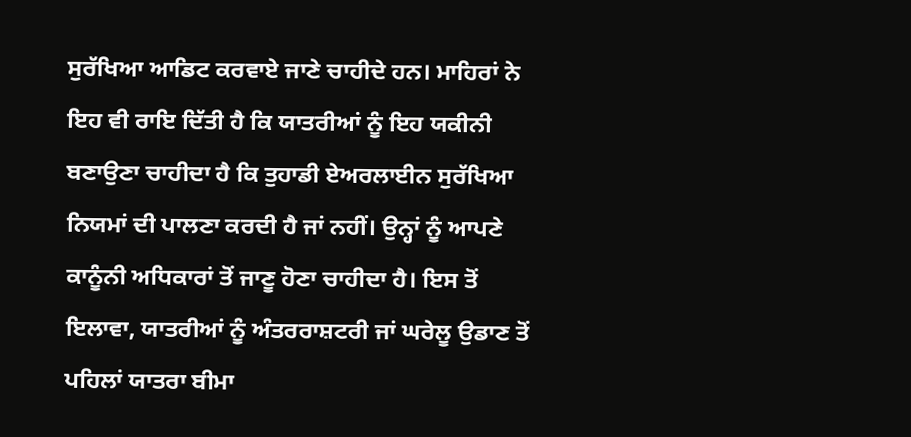ਸੁਰੱਖਿਆ ਆਡਿਟ ਕਰਵਾਏ ਜਾਣੇ ਚਾਹੀਦੇ ਹਨ। ਮਾਹਿਰਾਂ ਨੇ ਇਹ ਵੀ ਰਾਇ ਦਿੱਤੀ ਹੈ ਕਿ ਯਾਤਰੀਆਂ ਨੂੰ ਇਹ ਯਕੀਨੀ ਬਣਾਉਣਾ ਚਾਹੀਦਾ ਹੈ ਕਿ ਤੁਹਾਡੀ ਏਅਰਲਾਈਨ ਸੁਰੱਖਿਆ ਨਿਯਮਾਂ ਦੀ ਪਾਲਣਾ ਕਰਦੀ ਹੈ ਜਾਂ ਨਹੀਂ। ਉਨ੍ਹਾਂ ਨੂੰ ਆਪਣੇ ਕਾਨੂੰਨੀ ਅਧਿਕਾਰਾਂ ਤੋਂ ਜਾਣੂ ਹੋਣਾ ਚਾਹੀਦਾ ਹੈ। ਇਸ ਤੋਂ ਇਲਾਵਾ, ਯਾਤਰੀਆਂ ਨੂੰ ਅੰਤਰਰਾਸ਼ਟਰੀ ਜਾਂ ਘਰੇਲੂ ਉਡਾਣ ਤੋਂ ਪਹਿਲਾਂ ਯਾਤਰਾ ਬੀਮਾ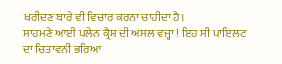ਖਰੀਦਣ ਬਾਰੇ ਵੀ ਵਿਚਾਰ ਕਰਨਾ ਚਾਹੀਦਾ ਹੈ।
ਸਾਹਮਣੇ ਆਈ ਪਲੇਨ ਕ੍ਰੈਸ਼ ਦੀ ਅਸਲ ਵਜ੍ਹਾ ! ਇਹ ਸੀ ਪਾਇਲਟ ਦਾ ਚਿਤਾਵਨੀ ਭਰਿਆ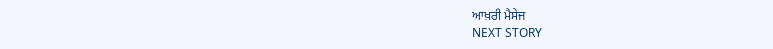ਆਖ਼ਰੀ ਮੈਸੇਜ
NEXT STORY